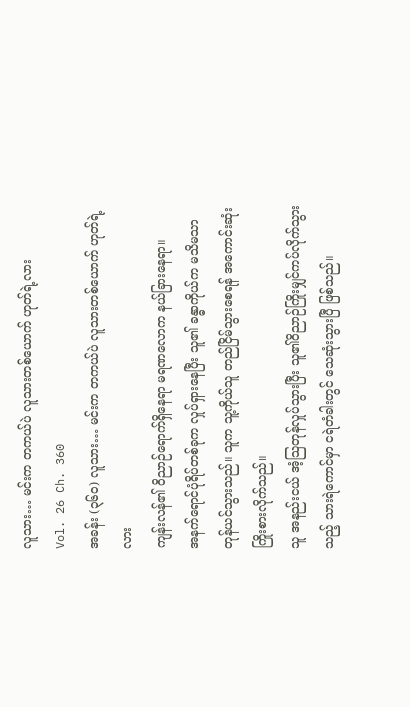လူသား… မင်းက တကယ်ပဲ လူသားတစ်ယောက် ဟုတ်ရဲ့လား
Vol. 26 Ch. 360
အခန်း (၃၆၀) လူသား… မင်းက တကယ်ပဲ လူသားတစ်ယောက် ဟုတ်ရဲ့လား
ကျန်းလန်၏ ဝိညာဉ်ရောက်ရှိနေရာ မရဏလောက နယ်ခြားနေရာ။
အနက်ရောင်ပုံရိပ်တစ်ခုက လှုပ်ရှားနေပြီး သူ၏ ခန္ဓာကိုယ်က မသိမသာ တုန်ယင်သွားသည်။ သူက သူ့ကိုယ်သူ တည်ငြိမ်သွားစေရန် အကောင်းဆုံးကြိုးစားလိုက်သည်။
သူ အနည်းငယ် အံ့သြတုန်လှုပ်သွားပြီး သူ၏ဝိညာဉ်ကြိုးမျှင်ကပ်လိုက်သွားသည့် သားရဲကောင်မှာ ငရဲတံခါးတွင် သေဆုံးသွားပြီ ဖြစ်သည်။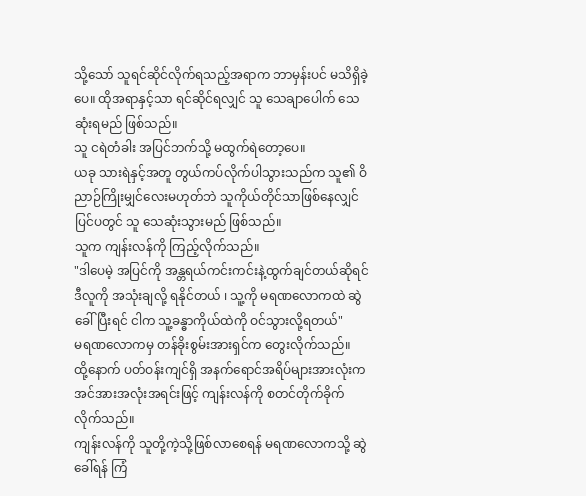သို့သော် သူရင်ဆိုင်လိုက်ရသည့်အရာက ဘာမှန်းပင် မသိရှိခဲ့ပေ။ ထိုအရာနှင့်သာ ရင်ဆိုင်ရလျှင် သူ သေချာပေါက် သေဆုံးရမည် ဖြစ်သည်။
သူ ငရဲတံခါး အပြင်ဘက်သို့ မထွက်ရဲတော့ပေ။
ယခု သားရဲနှင့်အတူ တွယ်ကပ်လိုက်ပါသွားသည်က သူ၏ ဝိညာဉ်ကြိုးမျှင်လေးမဟုတ်ဘဲ သူကိုယ်တိုင်သာဖြစ်နေလျှင် ပြင်ပတွင် သူ သေဆုံးသွားမည် ဖြစ်သည်။
သူက ကျန်းလန်ကို ကြည့်လိုက်သည်။
"ဒါပေမဲ့ အပြင်ကို အန္တရယ်ကင်းကင်းနဲ့ထွက်ချင်တယ်ဆိုရင် ဒီလူကို အသုံးချလို့ ရနိုင်တယ် ၊ သူ့ကို မရဏလောကထဲ ဆွဲခေါ်ပြီးရင် ငါက သူ့ခန္ဓာကိုယ်ထဲကို ဝင်သွားလို့ရတယ်"
မရဏလောကမှ တန်ခိုးစွမ်းအားရှင်က တွေးလိုက်သည်။
ထို့နောက် ပတ်ဝန်းကျင်ရှိ အနက်ရောင်အရိပ်များအားလုံးက အင်အားအလုံးအရင်းဖြင့် ကျန်းလန်ကို စတင်တိုက်ခိုက်လိုက်သည်။
ကျန်းလန်ကို သူတို့ကဲ့သို့ဖြစ်လာစေရန် မရဏလောကသို့ ဆွဲခေါ်ရန် ကြံ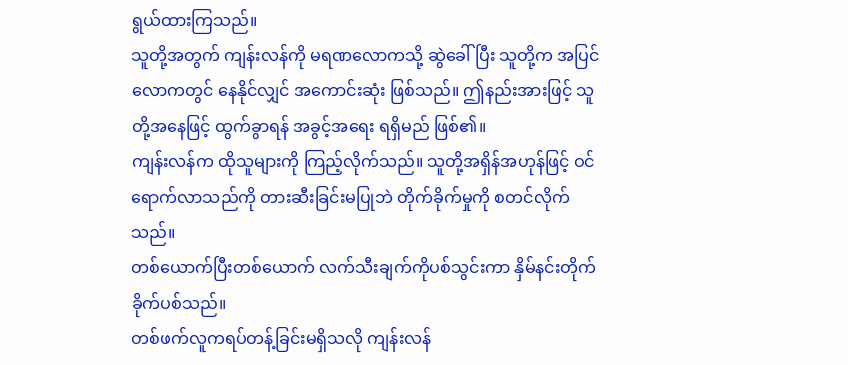ရွယ်ထားကြသည်။
သူတို့အတွက် ကျန်းလန်ကို မရဏလောကသို့ ဆွဲခေါ်ပြီး သူတို့က အပြင်လောကတွင် နေနိုင်လျှင် အကောင်းဆုံး ဖြစ်သည်။ ဤနည်းအားဖြင့် သူတို့အနေဖြင့် ထွက်ခွာရန် အခွင့်အရေး ရရှိမည် ဖြစ်၏။
ကျန်းလန်က ထိုသူများကို ကြည့်လိုက်သည်။ သူတို့အရှိန်အဟုန်ဖြင့် ဝင်ရောက်လာသည်ကို တားဆီးခြင်းမပြုဘဲ တိုက်ခိုက်မှုကို စတင်လိုက်သည်။
တစ်ယောက်ပြီးတစ်ယောက် လက်သီးချက်ကိုပစ်သွင်းကာ နှိမ်နင်းတိုက်ခိုက်ပစ်သည်။
တစ်ဖက်လူကရပ်တန့်ခြင်းမရှိသလို ကျန်းလန်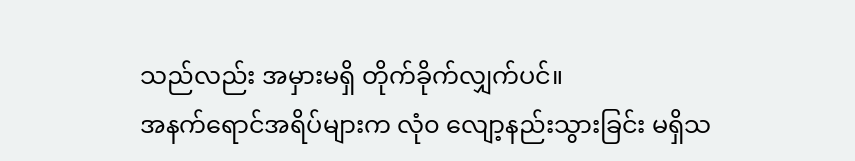သည်လည်း အမှားမရှိ တိုက်ခိုက်လျှက်ပင်။
အနက်ရောင်အရိပ်များက လုံ၀ လျော့နည်းသွားခြင်း မရှိသ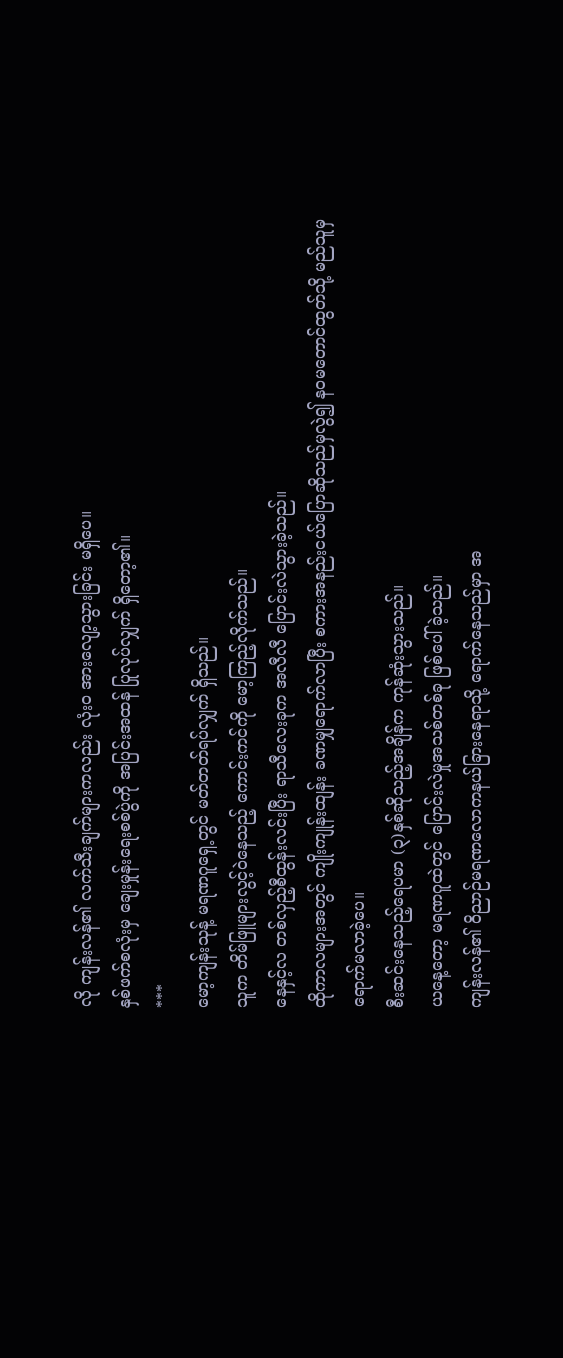လို ကျန်းလန်၏ လက်သီးချက်များကလည်း လုံး၀ အားလျော့သွားခြင်း မရှိပေ။
နှစ်ဖက်စလုံးမှ ချေးမှုန်းရေးစစ်ပွဲကို အပြင်းအထန် ပြုလုပ်လျှက် ရှိတော့၏။
***
မော့ကျန်းသုန့် မရဏဂူရှေ့တွင် မတ်တတ်ရပ်လျှက် ရှိသည်။
သူက တိမ်ဖြူများလွင့်ဝဲနေသည့် ကောင်းကင်ကို မော့ကြည့်လိုက်သည်။
နေနှင့်လ တစ်လှည့်စီထွန်းလင်းပြီး ရာသီလေးခုက အလီလီ ပြောင်းလဲသွားခဲ့သည်။
ထိုကာလများအတွင် ကျိုးကျုန်းထျန်း ခဏမျှရောက်လာပြီး စကားအနည်းငယ်ပြောဆိုသည်မှလွဲ၍ နဝမတောင်ထွတ်သို့ မည်သူမှ ရောက်မလာခဲ့ပေ။
စီးဆင်းနေသည့်ရေပမာ (၃)နှစ်ဆိုသည့်အချိန်က ကုန်ဆုံးသွားသည်။
ယနေ့တော့ မရဏဂူထဲတွင် ပြောင်းလဲမှုအသစ်တစ်ခု ဖြစ်ပေါ်ခဲ့သည်။
ကျန်းလန်၏ ဝိညာဉ်မရဏလောကနယ်ခြားနေရာသို့ ရောက်နေသည်မှာ အ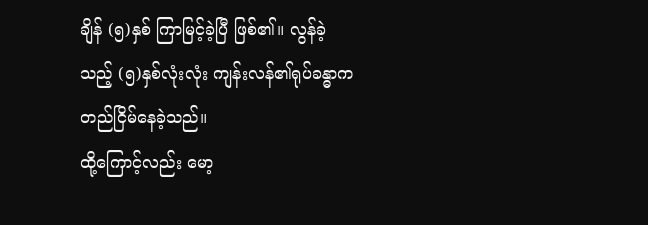ချိန် (၅)နှစ် ကြာမြင့်ခဲ့ပြီ ဖြစ်၏။ လွန်ခဲ့သည့် (၅)နှစ်လုံးလုံး ကျန်းလန်၏ရုပ်ခန္ဓာက တည်ငြိမ်နေခဲ့သည်။
ထို့ကြောင့်လည်း မော့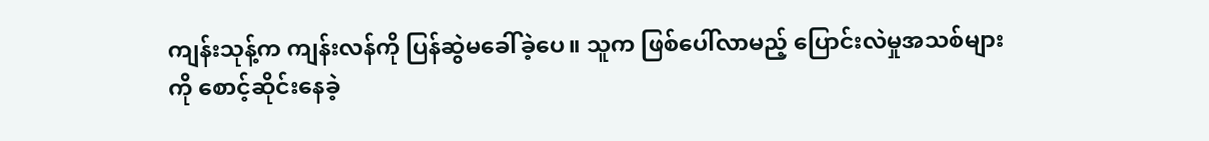ကျန်းသုန့်က ကျန်းလန်ကို ပြန်ဆွဲမခေါ်ခဲ့ပေ။ သူက ဖြစ်ပေါ်လာမည့် ပြောင်းလဲမှုအသစ်များကို စောင့်ဆိုင်းနေခဲ့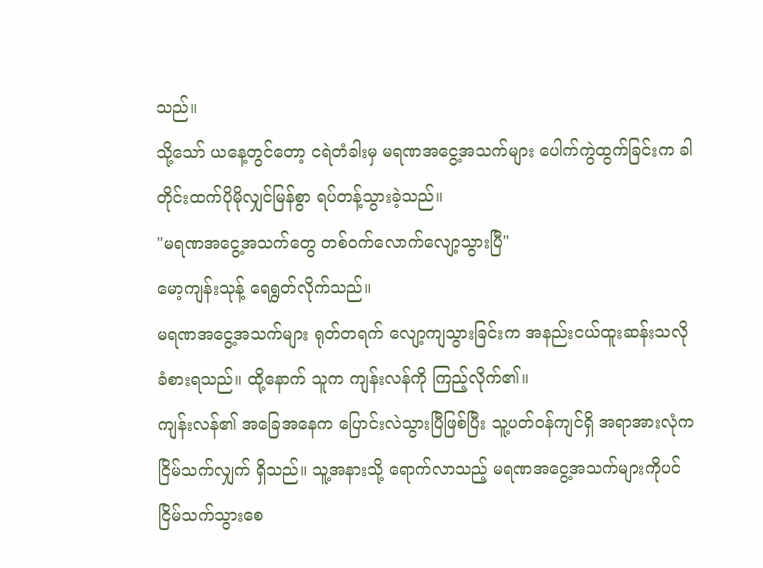သည်။
သို့သော် ယနေ့တွင်တော့ ငရဲတံခါးမှ မရဏအငွေ့အသက်များ ပေါက်ကွဲထွက်ခြင်းက ခါတိုင်းထက်ပိုမိုလျှင်မြန်စွာ ရပ်တန့်သွားခဲ့သည်။
"မရဏအငွေ့အသက်တွေ တစ်ဝက်လောက်လျော့သွားပြီ"
မော့ကျန်းသုန့် ရေရွတ်လိုက်သည်။
မရဏအငွေ့အသက်များ ရုတ်တရက် လျော့ကျသွားခြင်းက အနည်းငယ်ထူးဆန်းသလို ခံစားရသည်။ ထို့နောက် သူက ကျန်းလန်ကို ကြည့်လိုက်၏။
ကျန်းလန်၏ အခြေအနေက ပြောင်းလဲသွားပြီဖြစ်ပြီး သူ့ပတ်ဝန်ကျင်ရှိ အရာအားလုံက ငြိမ်သက်လျှက် ရှိသည်။ သူ့အနားသို့ ရောက်လာသည့် မရဏအငွေ့အသက်များကိုပင် ငြိမ်သက်သွားစေ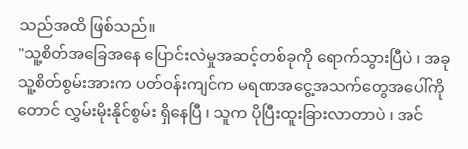သည်အထိ ဖြစ်သည်။
"သူ့စိတ်အခြေအနေ ပြောင်းလဲမှုအဆင့်တစ်ခုကို ရောက်သွားပြီပဲ ၊ အခု သူ့စိတ်စွမ်းအားက ပတ်ဝန်းကျင်က မရဏအငွေ့အသက်တွေအပေါ်ကိုတောင် လွှမ်းမိုးနိုင်စွမ်း ရှိနေပြီ ၊ သူက ပိုပြီးထူးခြားလာတာပဲ ၊ အင်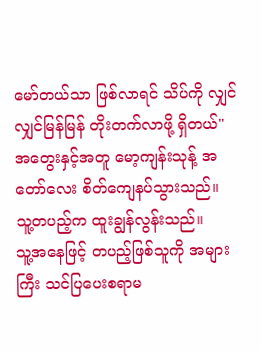မော်တယ်သာ ဖြစ်လာရင် သိပ်ကို လျှင်လျှင်မြန်မြန် တိုးတက်လာဖို့ ရှိတယ်"
အတွေးနှင့်အတူ မော့ကျန်းသုန့် အတော်လေး စိတ်ကျေနပ်သွားသည်။
သူ့တပည့်က ထူးချွန်လွန်းသည်။
သူ့အနေဖြင့် တပည့်ဖြစ်သူကို အများကြီး သင်ပြပေးစရာမ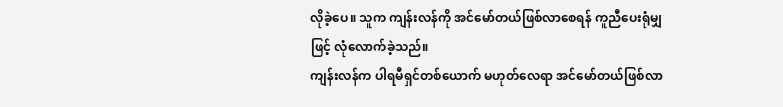လိုခဲ့ပေ။ သူက ကျန်းလန်ကို အင်မော်တယ်ဖြစ်လာစေရန် ကူညီပေးရုံမျှဖြင့် လုံလောက်ခဲ့သည်။
ကျန်းလန်က ပါရမီရှင်တစ်ယောက် မဟုတ်လေရာ အင်မော်တယ်ဖြစ်လာ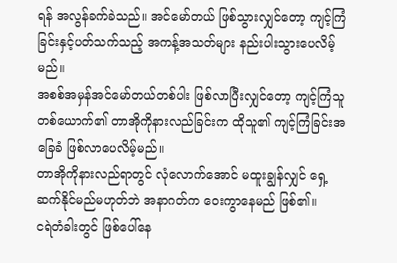ရန် အလွန်ခက်ခဲသည်။ အင်မော်တယ် ဖြစ်သွားလျှင်တော့ ကျင့်ကြံခြင်းနှင့်ပတ်သက်သည့် အကန့်အသတ်များ နည်းပါးသွားပေလိမ့်မည်။
အစစ်အမှန်အင်မော်တယ်တစ်ပါး ဖြစ်လာပြီးလျှင်တော့ ကျင့်ကြံသူတစ်ယောက်၏ တာအိုကိုနားလည်ခြင်းက ထိုသူ၏ ကျင့်ကြံခြင်းအခြေခံ ဖြစ်လာပေလိမ့်မည်။
တာအိုကိုနားလည်ရာတွင် လုံလောက်အောင် မထူးချွန်လျှင် ရှေ့ဆက်နိုင်မည်မဟုတ်ဘဲ အနာဂတ်က ဝေးကွာနေမည် ဖြစ်၏။
ငရဲတံခါးတွင် ဖြစ်ပေါ်နေ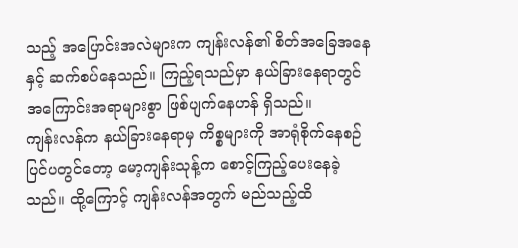သည့် အပြောင်းအလဲများက ကျန်းလန်၏ စိတ်အခြေအနေနှင့် ဆက်စပ်နေသည်။ ကြည့်ရသည်မှာ နယ်ခြားနေရာတွင် အကြောင်းအရာများစွာ ဖြစ်ပျက်နေဟန် ရှိသည်။
ကျန်းလန်က နယ်ခြားနေရာမှ ကိစ္စများကို အာရုံစိုက်နေစဉ် ပြင်ပတွင်တော့ မော့ကျန်းသုန့်က စောင့်ကြည့်ပေးနေခဲ့သည်။ ထို့ကြောင့် ကျန်းလန်အတွက် မည်သည့်ထိ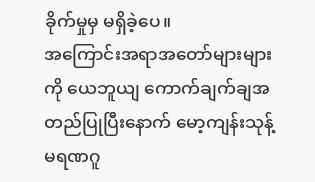ခိုက်မှုမှ မရှိခဲ့ပေ။
အကြောင်းအရာအတော်များများကို ယေဘူယျ ကောက်ချက်ချအတည်ပြုပြီးနောက် မော့ကျန်းသုန့် မရဏဂူ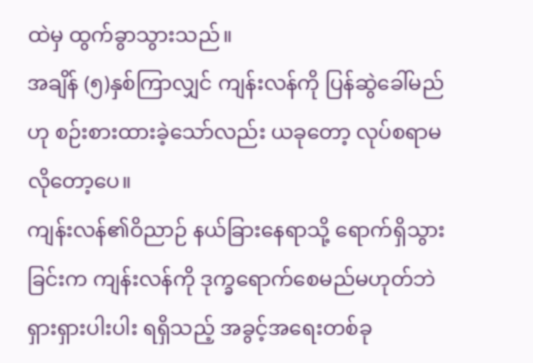ထဲမှ ထွက်ခွာသွားသည်။
အချိန် (၅)နှစ်ကြာလျှင် ကျန်းလန်ကို ပြန်ဆွဲခေါ်မည်ဟု စဉ်းစားထားခဲ့သော်လည်း ယခုတော့ လုပ်စရာမလိုတော့ပေ။
ကျန်းလန်၏ဝိညာဉ် နယ်ခြားနေရာသို့ ရောက်ရှိသွားခြင်းက ကျန်းလန်ကို ဒုက္ခရောက်စေမည်မဟုတ်ဘဲ ရှားရှားပါးပါး ရရှိသည့် အခွင့်အရေးတစ်ခု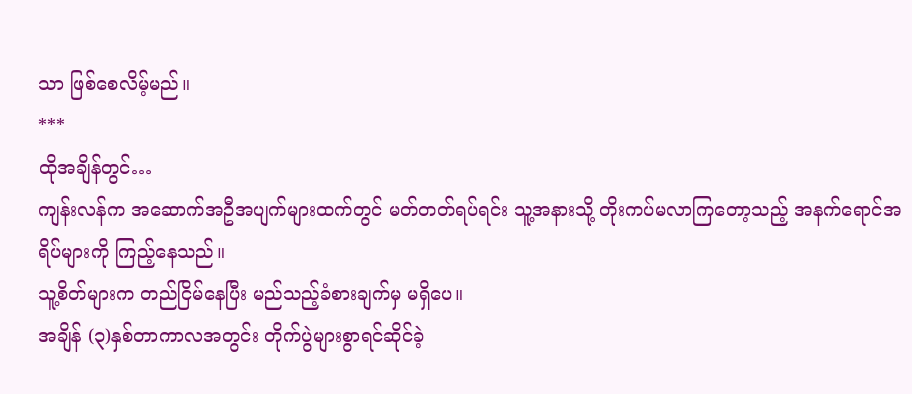သာ ဖြစ်စေလိမ့်မည်။
***
ထိုအချိန်တွင်…
ကျန်းလန်က အဆောက်အဦအပျက်များထက်တွင် မတ်တတ်ရပ်ရင်း သူ့အနားသို့ တိုးကပ်မလာကြတော့သည့် အနက်ရောင်အရိပ်များကို ကြည့်နေသည်။
သူ့စိတ်များက တည်ငြိမ်နေပြီး မည်သည့်ခံစားချက်မှ မရှိပေ။
အချိန် (၃)နှစ်တာကာလအတွင်း တိုက်ပွဲများစွာရင်ဆိုင်ခဲ့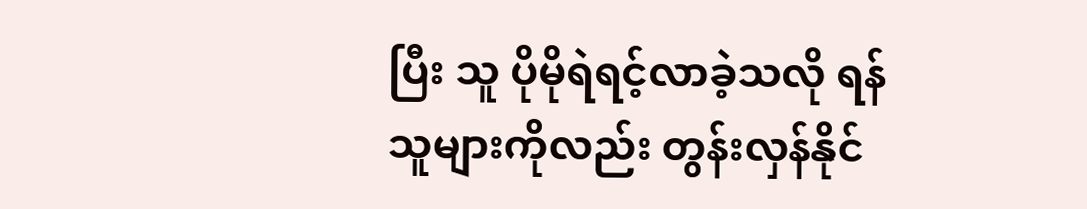ပြီး သူ ပိုမိုရဲရင့်လာခဲ့သလို ရန်သူများကိုလည်း တွန်းလှန်နိုင်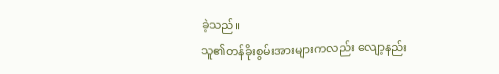ခဲ့သည်။
သူ၏တန်ခိုးစွမ်းအားများကလည်း လျော့နည်း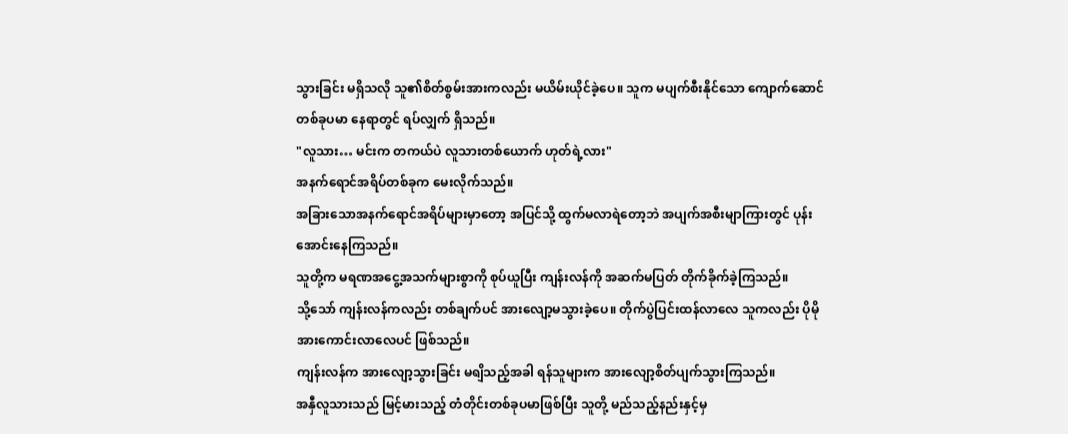သွားခြင်း မရှိသလို သူ၏စိတ်စွမ်းအားကလည်း မယိမ်းယိုင်ခဲ့ပေ။ သူက မပျက်စီးနိုင်သော ကျောက်ဆောင်တစ်ခုပမာ နေရာတွင် ရပ်လျှက် ရှိသည်။
"လူသား… မင်းက တကယ်ပဲ လူသားတစ်ယောက် ဟုတ်ရဲ့လား"
အနက်ရောင်အရိပ်တစ်ခုက မေးလိုက်သည်။
အခြားသောအနက်ရောင်အရိပ်များမှာတော့ အပြင်သို့ ထွက်မလာရဲတော့ဘဲ အပျက်အစီးမျာကြားတွင် ပုန်းအောင်းနေကြသည်။
သူတို့က မရဏအငွေ့အသက်များစွာကို စုပ်ယူပြီး ကျန်းလန်ကို အဆက်မပြတ် တိုက်ခိုက်ခဲ့ကြသည်။
သို့သော် ကျန်းလန်ကလည်း တစ်ချက်ပင် အားလျော့မသွားခဲ့ပေ။ တိုက်ပွဲပြင်းထန်လာလေ သူကလည်း ပိုမိုအားကောင်းလာလေပင် ဖြစ်သည်။
ကျန်းလန်က အားလျော့သွားခြင်း မရျိသည့်အခါ ရန်သူများက အားလျော့စိတ်ပျက်သွားကြသည်။
အနှီလူသားသည် မြင့်မားသည့် တံတိုင်းတစ်ခုပမာဖြစ်ပြီး သူတို့ မည်သည့်နည်းနှင့်မှ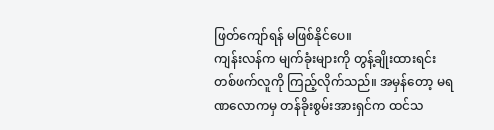ဖြတ်ကျော်ရန် မဖြစ်နိုင်ပေ။
ကျန်းလန်က မျက်ခုံးများကို တွန့်ချိုးထားရင်း တစ်ဖက်လူကို ကြည့်လိုက်သည်။ အမှန်တော့ မရဏလောကမှ တန်ခိုးစွမ်းအားရှင်က ထင်သ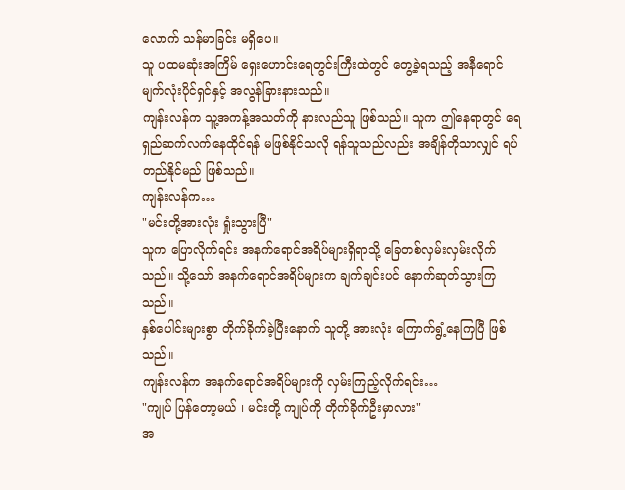လောက် သန်မာခြင်း မရှိပေ။
သူ ပထမဆုံးအကြိမ် ရှေးဟောင်းရေတွင်းကြီးထဲတွင် တွေ့ခဲ့ရသည့် အနီရောင်မျက်လုံးပိုင်ရှင်နှင့် အလွန်ခြားနားသည်။
ကျန်းလန်က သူ့အကန့်အသတ်ကို နားလည်သူ ဖြစ်သည်။ သူက ဤနေရာတွင် ရေရှည်ဆက်လက်နေထိုင်ရန် မဖြစ်နိုင်သလို ရန်သူသည်လည်း အချိန်တိုသာလျှင် ရပ်တည်နိုင်မည် ဖြစ်သည်။
ကျန်းလန်က…
"မင်းတို့အားလုံး ရှုံးသွားပြီ"
သူက ပြောလိုက်ရင်း အနက်ရောင်အရိပ်များရှိရာသို့ ခြေတစ်လှမ်းလှမ်းလိုက်သည်။ သို့သော် အနက်ရောင်အရိပ်များက ချက်ချင်းပင် နောက်ဆုတ်သွားကြသည်။
နှစ်ပေါင်းများစွာ တိုက်ခိုက်ခဲ့ပြီးနောက် သူတို့ အားလုံး ကြောက်ရွံ့နေကြပြီ ဖြစ်သည်။
ကျန်းလန်က အနက်ရောင်အရိပ်များကို လှမ်းကြည့်လိုက်ရင်း…
"ကျုပ် ပြန်တော့မယ် ၊ မင်းတို့ ကျုပ်ကို တိုက်ခိုက်ဦးမှာလား"
အ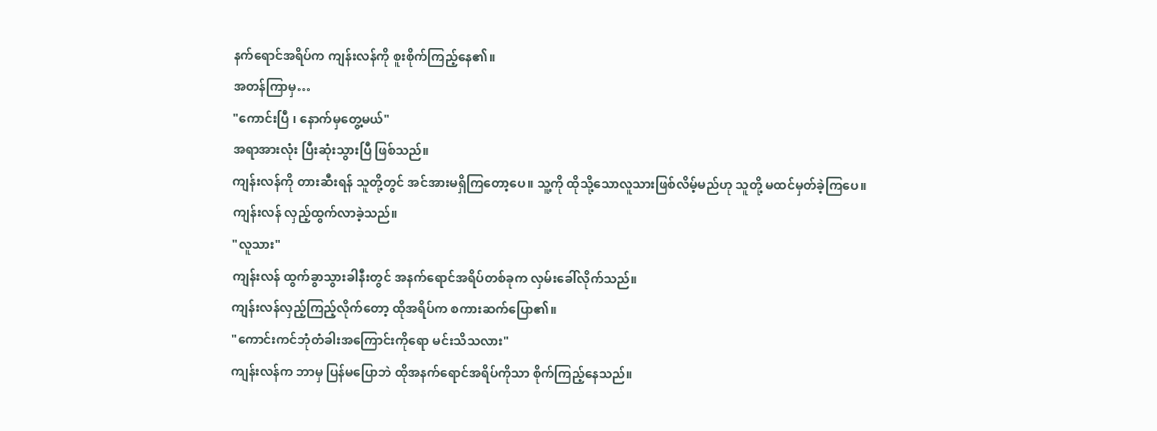နက်ရောင်အရိပ်က ကျန်းလန်ကို စူးစိုက်ကြည့်နေ၏။
အတန်ကြာမှ…
"ကောင်းပြီ ၊ နောက်မှတွေ့မယ်"
အရာအားလုံး ပြီးဆုံးသွားပြီ ဖြစ်သည်။
ကျန်းလန်ကို တားဆီးရန် သူတို့တွင် အင်အားမရှိကြတော့ပေ။ သူ့ကို ထိုသို့သောလူသားဖြစ်လိမ့်မည်ဟု သူတို့ မထင်မှတ်ခဲ့ကြပေ။
ကျန်းလန် လှည့်ထွက်လာခဲ့သည်။
"လူသား"
ကျန်းလန် ထွက်ခွာသွားခါနီးတွင် အနက်ရောင်အရိပ်တစ်ခုက လှမ်းခေါ်လိုက်သည်။
ကျန်းလန်လှည့်ကြည့်လိုက်တော့ ထိုအရိပ်က စကားဆက်ပြော၏။
"ကောင်းကင်ဘုံတံခါးအကြောင်းကိုရော မင်းသိသလား"
ကျန်းလန်က ဘာမှ ပြန်မပြောဘဲ ထိုအနက်ရောင်အရိပ်ကိုသာ စိုက်ကြည့်နေသည်။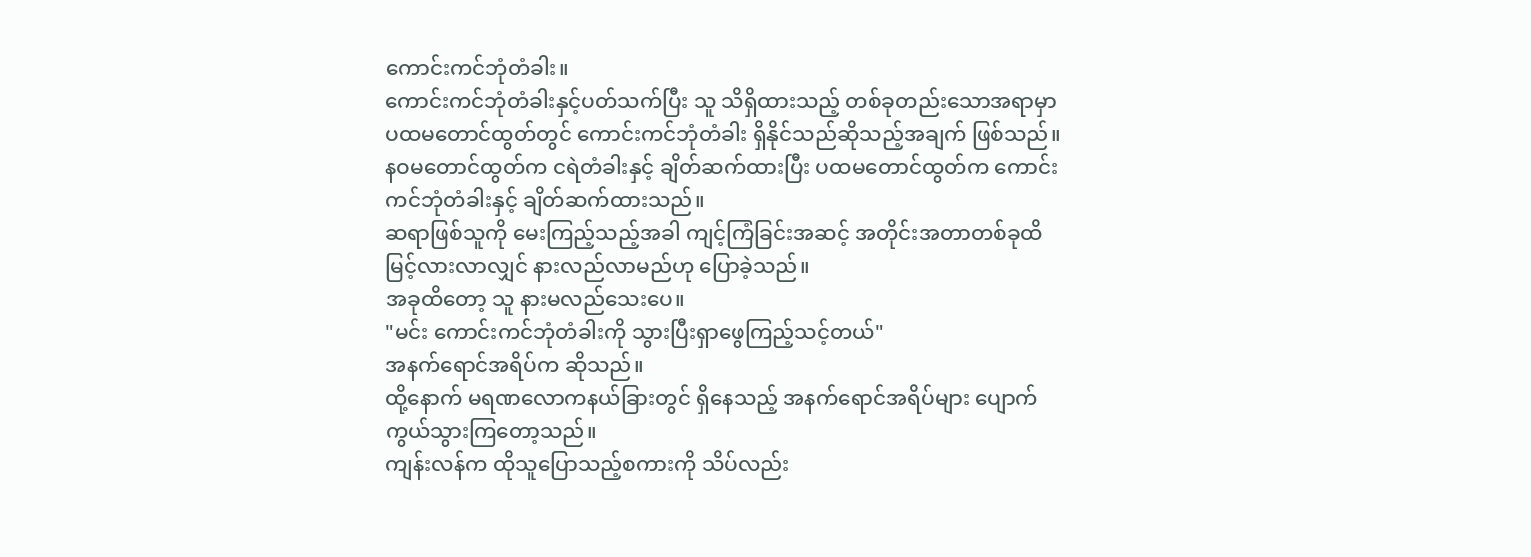ကောင်းကင်ဘုံတံခါး။
ကောင်းကင်ဘုံတံခါးနှင့်ပတ်သက်ပြီး သူ သိရှိထားသည့် တစ်ခုတည်းသောအရာမှာ ပထမတောင်ထွတ်တွင် ကောင်းကင်ဘုံတံခါး ရှိနိုင်သည်ဆိုသည့်အချက် ဖြစ်သည်။
နဝမတောင်ထွတ်က ငရဲတံခါးနှင့် ချိတ်ဆက်ထားပြီး ပထမတောင်ထွတ်က ကောင်းကင်ဘုံတံခါးနှင့် ချိတ်ဆက်ထားသည်။
ဆရာဖြစ်သူကို မေးကြည့်သည့်အခါ ကျင့်ကြံခြင်းအဆင့် အတိုင်းအတာတစ်ခုထိ မြင့်လားလာလျှင် နားလည်လာမည်ဟု ပြောခဲ့သည်။
အခုထိတော့ သူ နားမလည်သေးပေ။
"မင်း ကောင်းကင်ဘုံတံခါးကို သွားပြီးရှာဖွေကြည့်သင့်တယ်"
အနက်ရောင်အရိပ်က ဆိုသည်။
ထို့နောက် မရဏလောကနယ်ခြားတွင် ရှိနေသည့် အနက်ရောင်အရိပ်များ ပျောက်ကွယ်သွားကြတော့သည်။
ကျန်းလန်က ထိုသူပြောသည့်စကားကို သိပ်လည်း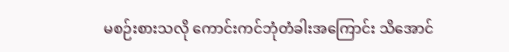မစဉ်းစားသလို ကောင်းကင်ဘုံတံခါးအကြောင်း သိအောင်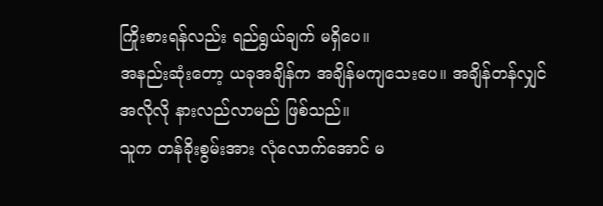ကြိုးစားရန်လည်း ရည်ရွယ်ချက် မရှိပေ။
အနည်းဆုံးတော့ ယခုအချိန်က အချိန်မကျသေးပေ။ အချိန်တန်လျှင် အလိုလို နားလည်လာမည် ဖြစ်သည်။
သူက တန်ခိုးစွမ်းအား လုံလောက်အောင် မ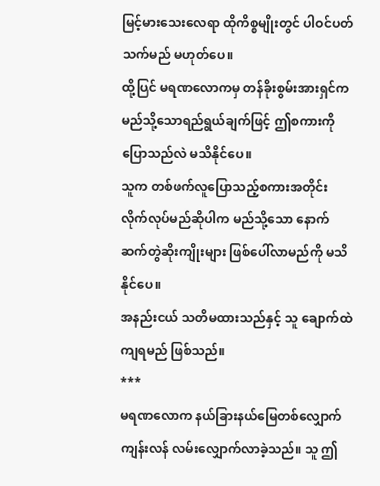မြင့်မားသေးလေရာ ထိုကိစ္စမျိုးတွင် ပါဝင်ပတ်သက်မည် မဟုတ်ပေ။
ထို့ပြင် မရဏလောကမှ တန်ခိုးစွမ်းအားရှင်က မည်သို့သောရည်ရွယ်ချက်ဖြင့် ဤစကားကိုပြောသည်လဲ မသိနိုင်ပေ။
သူက တစ်ဖက်လူပြောသည့်စကားအတိုင်းလိုက်လုပ်မည်ဆိုပါက မည်သို့သော နောက်ဆက်တွဲဆိုးကျိုးများ ဖြစ်ပေါ်လာမည်ကို မသိနိုင်ပေ။
အနည်းငယ် သတိမထားသည်နှင့် သူ ချောက်ထဲကျရမည် ဖြစ်သည်။
***
မရဏလောက နယ်ခြားနယ်မြေတစ်လျှောက် ကျန်းလန် လမ်းလျှောက်လာခဲ့သည်။ သူ ဤ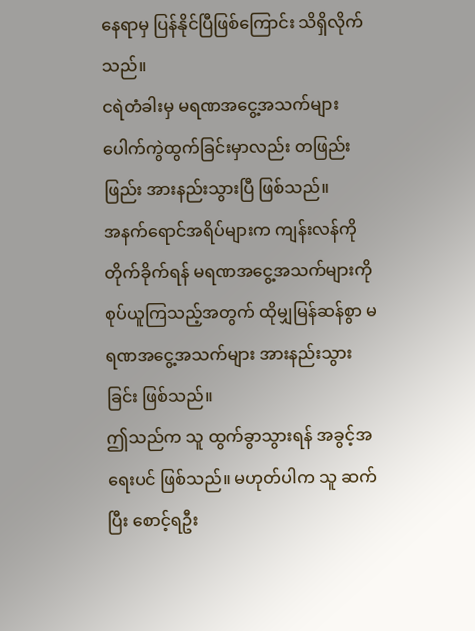နေရာမှ ပြန်နိုင်ပြီဖြစ်ကြောင်း သိရှိလိုက်သည်။
ငရဲတံခါးမှ မရဏအငွေ့အသက်များ ပေါက်ကွဲထွက်ခြင်းမှာလည်း တဖြည်းဖြည်း အားနည်းသွားပြီ ဖြစ်သည်။
အနက်ရောင်အရိပ်များက ကျန်းလန်ကို တိုက်ခိုက်ရန် မရဏအငွေ့အသက်များကို စုပ်ယူကြသည့်အတွက် ထိုမျှမြန်ဆန်စွာ မရဏအငွေ့အသက်များ အားနည်းသွားခြင်း ဖြစ်သည်။
ဤသည်က သူ ထွက်ခွာသွားရန် အခွင့်အရေးပင် ဖြစ်သည်။ မဟုတ်ပါက သူ ဆက်ပြီး စောင့်ရဦး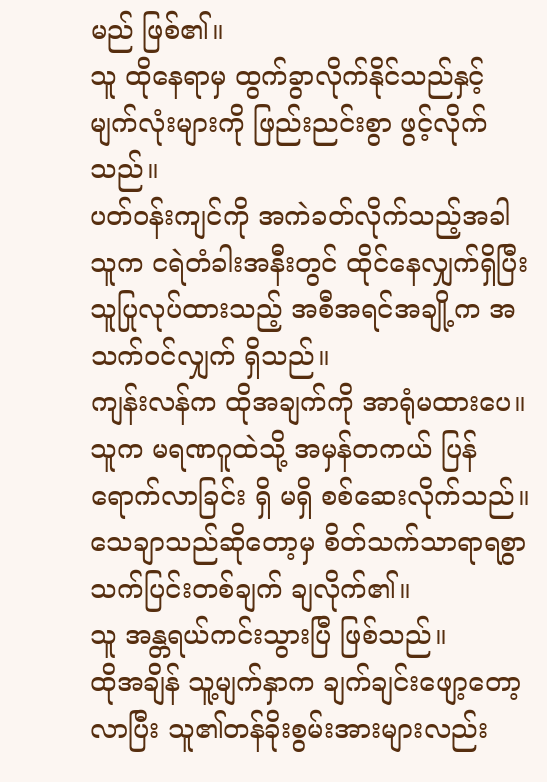မည် ဖြစ်၏။
သူ ထိုနေရာမှ ထွက်ခွာလိုက်နိုင်သည်နှင့် မျက်လုံးများကို ဖြည်းညင်းစွာ ဖွင့်လိုက်သည်။
ပတ်ဝန်းကျင်ကို အကဲခတ်လိုက်သည့်အခါ သူက ငရဲတံခါးအနီးတွင် ထိုင်နေလျှက်ရှိပြီး သူပြုလုပ်ထားသည့် အစီအရင်အချို့က အသက်ဝင်လျှက် ရှိသည်။
ကျန်းလန်က ထိုအချက်ကို အာရုံမထားပေ။
သူက မရဏဂူထဲသို့ အမှန်တကယ် ပြန်ရောက်လာခြင်း ရှိ မရှိ စစ်ဆေးလိုက်သည်။ သေချာသည်ဆိုတော့မှ စိတ်သက်သာရာရစွာ သက်ပြင်းတစ်ချက် ချလိုက်၏။
သူ အန္တရယ်ကင်းသွားပြီ ဖြစ်သည်။
ထိုအချိန် သူ့မျက်နှာက ချက်ချင်းဖျော့တော့လာပြီး သူ၏တန်ခိုးစွမ်းအားများလည်း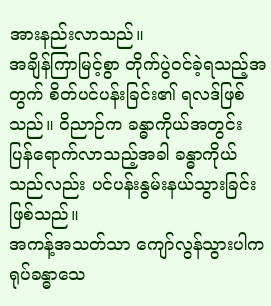အားနည်းလာသည်။
အချိန်ကြာမြင့်စွာ တိုက်ပွဲဝင်ခဲ့ရသည့်အတွက် စိတ်ပင်ပန်းခြင်း၏ ရလဒ်ဖြစ်သည်။ ဝိညာဉ်က ခန္ဓာကိုယ်အတွင်း ပြန်ရောက်လာသည့်အခါ ခန္ဓာကိုယ်သည်လည်း ပင်ပန်းနွမ်းနယ်သွားခြင်း ဖြစ်သည်။
အကန့်အသတ်သာ ကျော်လွန်သွားပါက ရုပ်ခန္ဓာသေ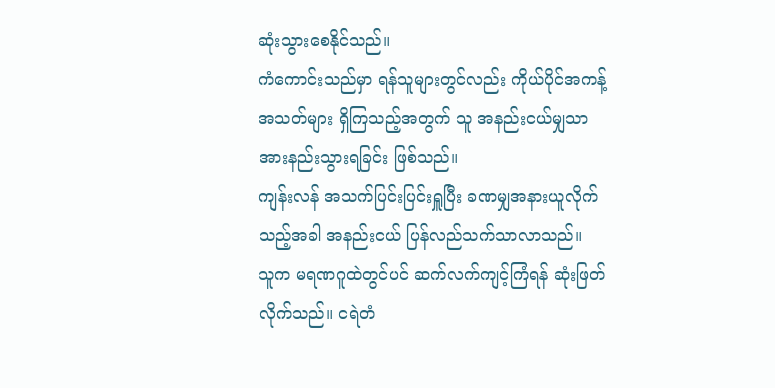ဆုံးသွားစေနိုင်သည်။
ကံကောင်းသည်မှာ ရန်သူများတွင်လည်း ကိုယ်ပိုင်အကန့်အသတ်များ ရှိကြသည့်အတွက် သူ အနည်းငယ်မျှသာ အားနည်းသွားရခြင်း ဖြစ်သည်။
ကျန်းလန် အသက်ပြင်းပြင်းရှူပြီး ခဏမျှအနားယူလိုက်သည့်အခါ အနည်းငယ် ပြန်လည်သက်သာလာသည်။
သူက မရဏဂူထဲတွင်ပင် ဆက်လက်ကျင့်ကြံရန် ဆုံးဖြတ်လိုက်သည်။ ငရဲတံ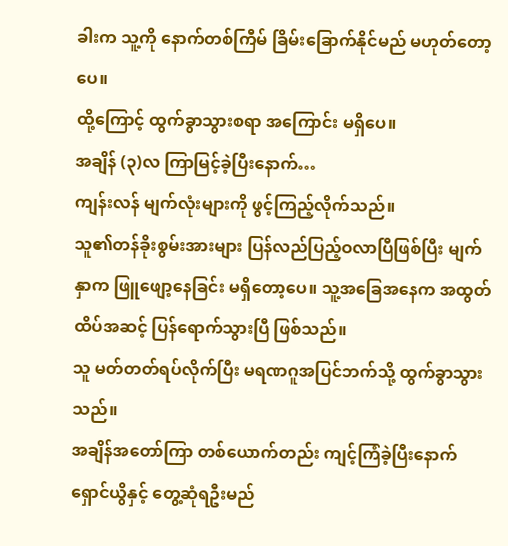ခါးက သူ့ကို နောက်တစ်ကြီမ် ခြိမ်းခြောက်နိုင်မည် မဟုတ်တော့ပေ။
ထို့ကြောင့် ထွက်ခွာသွားစရာ အကြောင်း မရှိပေ။
အချိန် (၃)လ ကြာမြင့်ခဲ့ပြီးနောက်…
ကျန်းလန် မျက်လုံးများကို ဖွင့်ကြည့်လိုက်သည်။
သူ၏တန်ခိုးစွမ်းအားများ ပြန်လည်ပြည့်ဝလာပြီဖြစ်ပြီး မျက်နှာက ဖြူဖျော့နေခြင်း မရှိတော့ပေ။ သူ့အခြေအနေက အထွတ်ထိပ်အဆင့် ပြန်ရောက်သွားပြီ ဖြစ်သည်။
သူ မတ်တတ်ရပ်လိုက်ပြီး မရဏဂူအပြင်ဘက်သို့ ထွက်ခွာသွားသည်။
အချိန်အတော်ကြာ တစ်ယောက်တည်း ကျင့်ကြံခဲ့ပြီးနောက် ရှောင်ယွိနှင့် တွေ့ဆုံရဦးမည်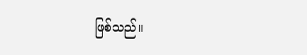ဖြစ်သည်။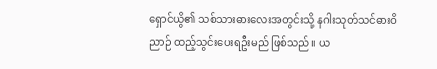ရှောင်ယွိ၏ သစ်သားဓားလေးအတွင်းသို့ နဂါးသုတ်သင်ဓားဝိညာဉ် ထည့်သွင်းပေးရဦးမည် ဖြစ်သည်။ ယ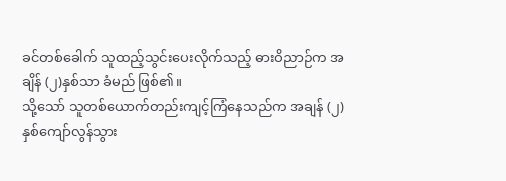ခင်တစ်ခေါက် သူထည့်သွင်းပေးလိုက်သည့် ဓားဝိညာဉ်က အချိန် (၂)နှစ်သာ ခံမည် ဖြစ်၏။
သို့သော် သူတစ်ယောက်တည်းကျင့်ကြံနေသည်က အချန် (၂)နှစ်ကျော်လွန်သွား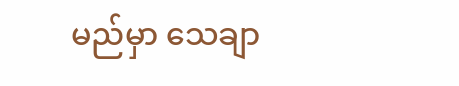မည်မှာ သေချာ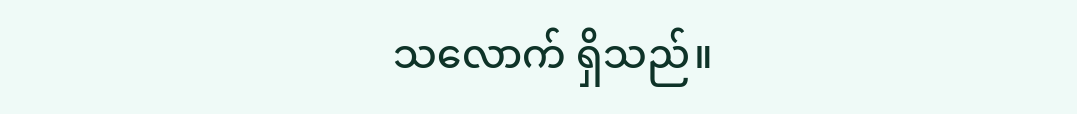သလောက် ရှိသည်။